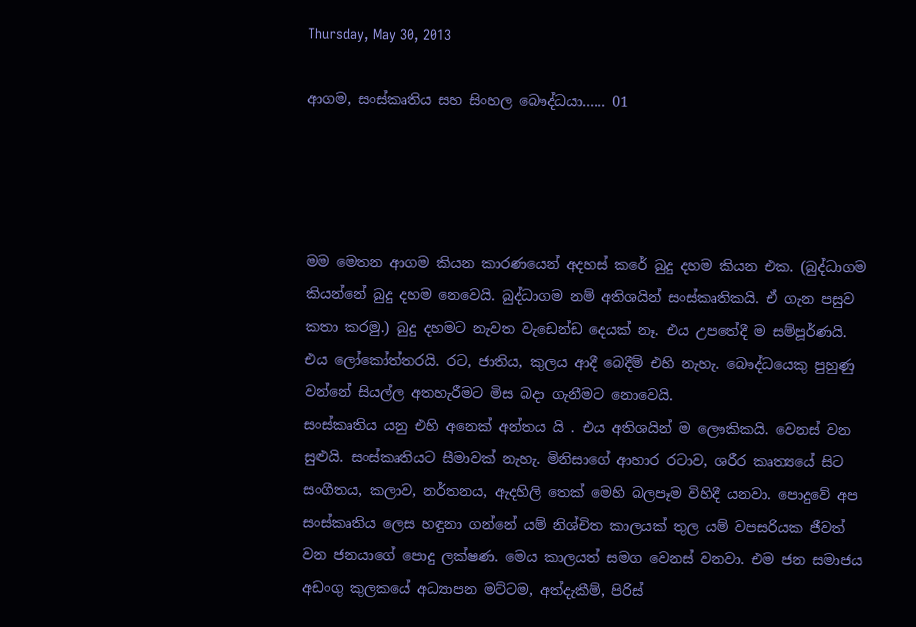Thursday, May 30, 2013

ආගම, සංස්කෘතිය සහ සිංහල බෞද්ධයා...... 01




මම මෙතන ආගම කියන කාරණයෙන් අදහස් කරේ බුදු දහම කියන එක. (බුද්ධාගම කියන්නේ බුදු දහම නෙවෙයි. බුද්ධාගම නම් අතිශයින් සංස්කෘතිකයි. ඒ ගැන පසුව කතා කරමු.) බුදු දහමට නැවත වැඩෙන්ඩ දෙයක් නෑ. එය උපතේදී ම සම්පූර්ණයි. එය ලෝකෝත්තරයි. රට, ජාතිය, කුලය ආදී බෙදීම් එහි නැහැ. බෞද්ධයෙකු පුහුණු වන්නේ සියල්ල අතහැරීමට මිස බදා ගැනීමට නොවෙයි.
සංස්කෘතිය යනු එහි අනෙක් අන්තය යි . එය අතිශයින් ම ලෞකිකයි. වෙනස් වන සුළුයි. සංස්කෘතියට සීමාවක් නැහැ. මිනිසාගේ ආහාර රටාව, ශරීර කෘත්‍යයේ සිට සංගීතය, කලාව, නර්තනය, ඇදහිලි තෙක් මෙහි බලපෑම විහිදී යනවා. පොදුවේ අප සංස්කෘතිය ලෙස හඳුනා ගන්නේ යම් නිශ්චිත කාලයක් තුල යම් වපසරියක ජීවත් වන ජනයාගේ පොදු ලක්ෂණ. මෙය කාලයත් සමග වෙනස් වනවා. එම ජන සමාජය අඩංගු කුලකයේ අධ්‍යාපන මට්ටම, අත්දැකීම්, පිරිස්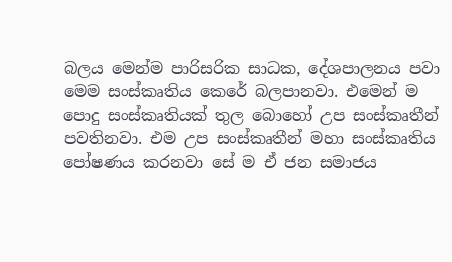බලය මෙන්ම පාරිසරික සාධක, දේශපාලනය පවා මෙම සංස්කෘතිය කෙරේ බලපානවා. එමෙන් ම පොදු සංස්කෘතියක් තුල බොහෝ උප සංස්කෘතීන් පවතිනවා. එම උප සංස්කෘතීන් මහා සංස්කෘතිය පෝෂණය කරනවා සේ ම ඒ ජන සමාජය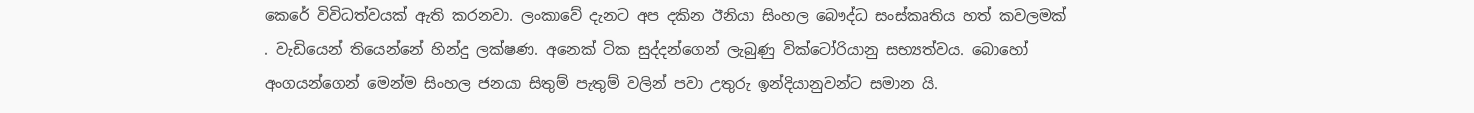කෙරේ විවිධත්වයක් ඇති කරනවා. ලංකාවේ දැනට අප දකින ඊනියා සිංහල බෞද්ධ සංස්කෘතිය හත් කවලමක් . වැඩියෙන් තියෙන්නේ හින්දු ලක්ෂණ. අනෙක් ටික සුද්දන්ගෙන් ලැබුණු වික්ටෝරියානු සභ්‍යත්වය. බොහෝ අංගයන්ගෙන් මෙන්ම සිංහල ජනයා සිතුම් පැතුම් වලින් පවා උතුරු ඉන්දියානුවන්ට සමාන යි.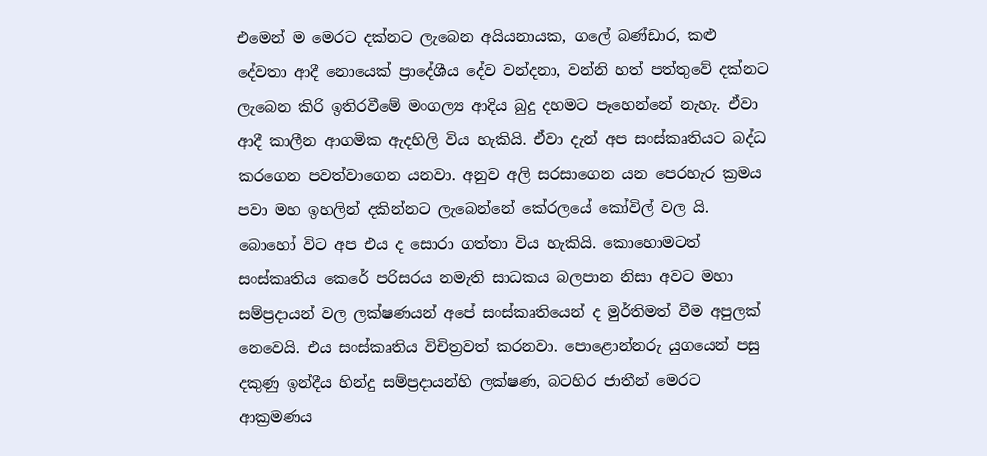එමෙන් ම මෙරට දක්නට ලැබෙන අයියනායක, ගලේ බණ්ඩාර, කළු දේවතා ආදී නොයෙක් ප්‍රාදේශීය දේව වන්දනා, වන්නි හත් පත්තුවේ දක්නට ලැබෙන කිරි ඉතිරවීමේ මංගල්‍ය ආදිය බුදු දහමට පෑහෙන්නේ නැහැ. ඒවා ආදී කාලීන ආගමික ඇදහිලි විය හැකියි. ඒවා දැන් අප සංස්කෘතියට බද්ධ කරගෙන පවත්වාගෙන යනවා. අනුව අලි සරසාගෙන යන පෙරහැර ක්‍රමය පවා මහ ඉහලින් දකින්නට ලැබෙන්නේ කේරලයේ කෝවිල් වල යි. බොහෝ විට අප එය ද සොරා ගත්තා විය හැකියි. කොහොමටත් සංස්කෘතිය කෙරේ පරිසරය නමැති සාධකය බලපාන නිසා අවට මහා සම්ප්‍රදායන් වල ලක්ෂණයන් අපේ සංස්කෘතියෙන් ද මුර්තිමත් වීම අපුලක් නෙවෙයි. එය සංස්කෘතිය විචිත්‍රවත් කරනවා. පොළොන්නරු යුගයෙන් පසු දකුණු ඉන්දීය හින්දු සම්ප්‍රදායන්හි ලක්ෂණ, බටහිර ජාතීන් මෙරට ආක්‍රමණය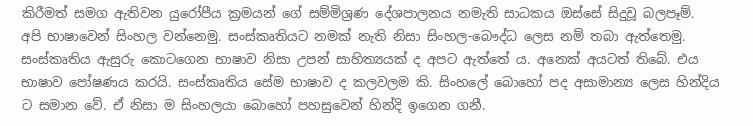කිරීමත් සමග ඇතිවන යුරෝපීය ක්‍රමයන් ගේ සම්මිශ්‍රණ දේශපාලනය නමැති සාධකය ඔස්සේ සිදුවූ බලපෑම්.
අපි භාෂාවෙන් සිංහල වන්නෙමු. සංස්කෘතියට නමක් නැති නිසා සිංහල-බෞද්ධ ලෙස නම් තබා ඇත්තෙමු. සංස්කෘතිය ඇසුරු කොටගෙන භාෂාව නිසා උපන් සාහිත්‍යයක් ද අපට ඇත්තේ ය. අනෙක් අයටත් තිබේ. එය භාෂාව පෝෂණය කරයි. සංස්කෘතිය සේම භාෂාව ද කලවලම කි. සිංහලේ බොහෝ පද අසාමාන්‍ය ලෙස හින්දිය ට සමාන වේ. ඒ නිසා ම සිංහලයා බොහෝ පහසුවෙන් හින්දි ඉගෙන ගනී.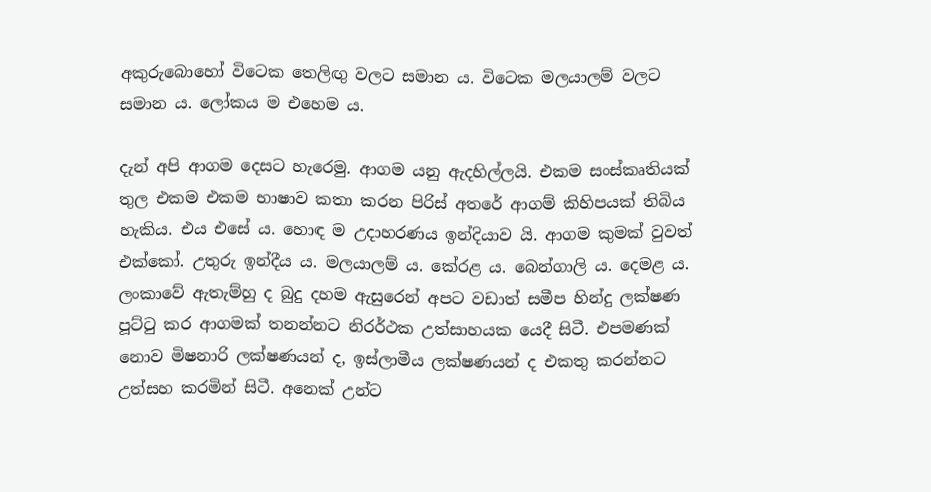අකුරුබොහෝ විටෙක තෙලිඟු වලට සමාන ය. විටෙක මලයාලම් වලට සමාන ය. ලෝකය ම එහෙම ය.

දැන් අපි ආගම දෙසට හැරෙමු. ආගම යනු ඇදහිල්ලයි. එකම සංස්කෘතියක් තුල එකම එකම භාෂාව කතා කරන පිරිස් අතරේ ආගම් කිහිපයක් තිබිය හැකිය. එය එසේ ය. හොඳ ම උදාහරණය ඉන්දියාව යි. ආගම කුමක් වුවත් එක්කෝ. උතුරු ඉන්දීය ය. මලයාලම් ය. කේරළ ය. බෙන්ගාලි ය. දෙමළ ය.
ලංකාවේ ඇතැම්හු ද බුදු දහම ඇසුරෙන් අපට වඩාත් සමීප හින්දු ලක්ෂණ පූට්ටු කර ආගමක් තනන්නට නිරර්ථක උත්සාහයක යෙදී සිටී. එපමණක් නොව මිෂනාරි ලක්ෂණයන් ද, ඉස්ලාමීය ලක්ෂණයන් ද එකතු කරන්නට උත්සහ කරමින් සිටී. අනෙක් උන්ට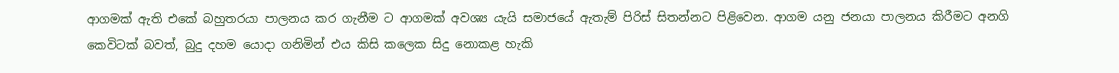ආගමක් ඇති එකේ බහුතරයා පාලනය කර ගැනීම ට ආගමක් අවශ්‍ය යැයි සමාජයේ ඇතැම් පිරිස් සිතන්නට පිළිවෙන. ආගම යනු ජනයා පාලනය කිරීමට අනගි කෙවිටක් බවත්, බුදු දහම යොදා ගනිමින් එය කිසි කලෙක සිදු නොකළ හැකි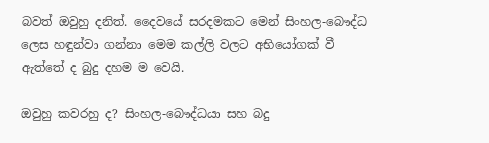බවත් ඔවුහු දනිත්. දෛවයේ සරදමකට මෙන් සිංහල-බෞද්ධ ලෙස හඳුන්වා ගන්නා මෙම කල්ලි වලට අභියෝගක් වී ඇත්තේ ද බුදු දහම ම වෙයි.

ඔවුහු කවරහු ද? සිංහල-බෞද්ධයා සහ බදු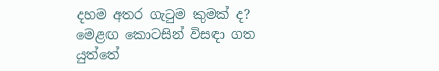දහම අතර ගැටුම කුමක් ද? මෙළඟ කොටසින් විසඳා ගත යුත්තේ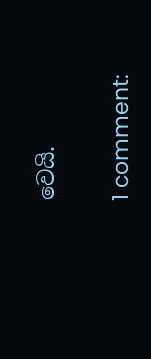වෙයි.

1 comment: